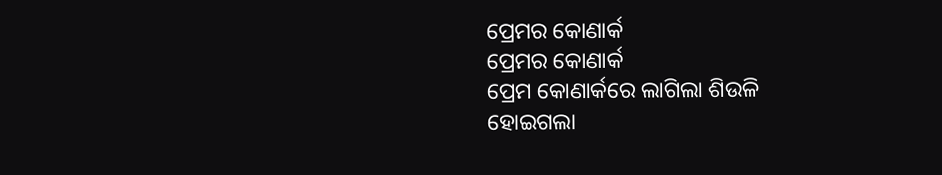ପ୍ରେମର କୋଣାର୍କ
ପ୍ରେମର କୋଣାର୍କ
ପ୍ରେମ କୋଣାର୍କରେ ଲାଗିଲା ଶିଉଳି
ହୋଇଗଲା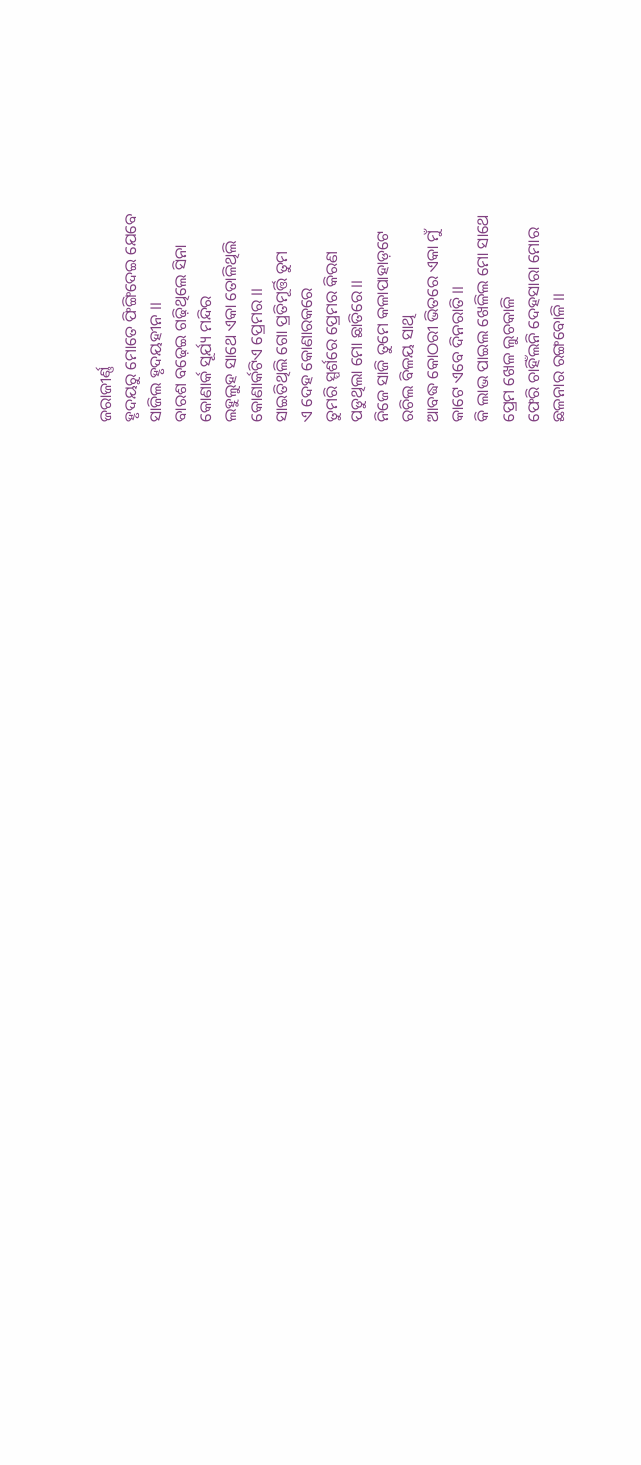ଜରାଜୀର୍ଣ୍ଣ
ହୃଦୟରୁ ମୋତେ ଫିଙ୍ଗିଦେଇ ଯେବେ
ସାଜିଲ ହୃଦୟହୀନ ।।
ବାରଶ ବଢ଼େଇ ଗଢ଼ିଥିଲେ ସିନା
କୋଣାର୍କ ସୂର୍ଯ୍ୟ ମନ୍ଦିର
ଲହୁଲୁହ ସାଥେ ଏକା ତୋଳିଥିଲି
କୋଣାର୍କଟିଏ ପ୍ରେମର ।।
ସାଇତିଥିଲି ଗୋ ପ୍ରତିମୂର୍ତ୍ତି ତୁମ
ଏ ଦେହ କୋଣାରକରେ
ତୁମରି ସ୍ପର୍ଶରେ ପ୍ରେମର କିରଣ
ପଡୁଥିଲା ମୋ ଛାତିରେ।।
ନିଜେ ସାଜି ତୁମେ କଳାପାହାଡ଼ଟେ
ରଚିଲ ବିଳୟ ସାଥି
ଆବଦ୍ଧ କୋଠରୀ ଭିତରେ ଏକା ମୁଁ
କାଟେ ଏବେ ଦିନରାତି।।
କି ଲାଭ ପାଇଲ ଖେଳିଲ ମୋ ସାଥେ
ପ୍ରେମ ଖେଳ ଲୁଚକାଳି
ଫେରି ଚାହିଁଲନି ଦେହସାରା ମୋର
ଛଳନାର ରଙ୍ଗବୋଳି ।।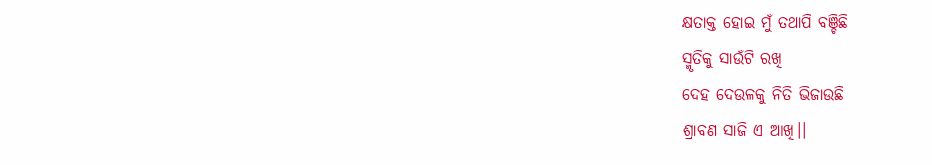କ୍ଷତାକ୍ତ ହୋଇ ମୁଁ ତଥାପି ବଞ୍ଚିଛି
ସ୍ମୃତିକୁ ସାଉଁଟି ରଖି
ଦେହ ଦେଉଳକୁ ନିତି ଭିଜାଉଛି
ଶ୍ରାବଣ ସାଜି ଏ ଆଖି।।